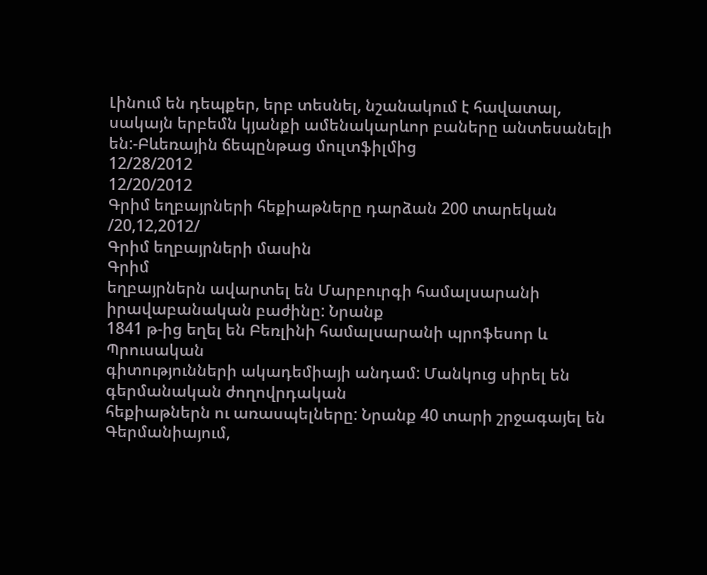Լինում են դեպքեր, երբ տեսնել, նշանակում է հավատալ, սակայն երբեմն կյանքի ամենակարևոր բաները անտեսանելի են:-Բևեռային ճեպընթաց մուլտֆիլմից
12/28/2012
12/20/2012
Գրիմ եղբայրների հեքիաթները դարձան 200 տարեկան /20,12,2012/
Գրիմ եղբայրների մասին
Գրիմ
եղբայրներն ավարտել են Մարբուրգի համալսարանի իրավաբանական բաժինը: Նրանք
1841 թ-ից եղել են Բեռլինի համալսարանի պրոֆեսոր և Պրուսական
գիտությունների ակադեմիայի անդամ: Մանկուց սիրել են գերմանական ժողովրդական
հեքիաթներն ու առասպելները: Նրանք 40 տարի շրջագայել են Գերմանիայում,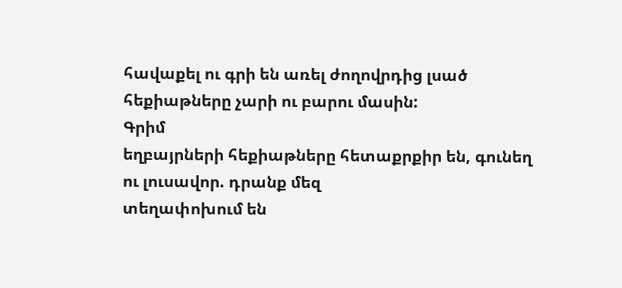հավաքել ու գրի են առել ժողովրդից լսած հեքիաթները չարի ու բարու մասին:
Գրիմ
եղբայրների հեքիաթները հետաքրքիր են, գունեղ ու լուսավոր. դրանք մեզ
տեղափոխում են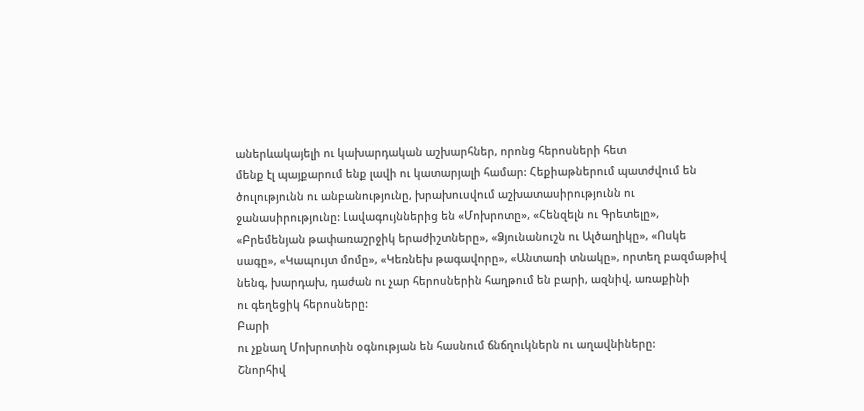աներևակայելի ու կախարդական աշխարհներ, որոնց հերոսների հետ
մենք էլ պայքարում ենք լավի ու կատարյալի համար: Հեքիաթներում պատժվում են
ծուլությունն ու անբանությունը, խրախուսվում աշխատասիրությունն ու
ջանասիրությունը: Լավագույններից են «Մոխրոտը», «Հենզելն ու Գրետելը»,
«Բրեմենյան թափառաշրջիկ երաժիշտները», «Ձյունանուշն ու Ալծաղիկը», «Ոսկե
սագը», «Կապույտ մոմը», «Կեռնեխ թագավորը», «Անտառի տնակը», որտեղ բազմաթիվ
նենգ, խարդախ, դաժան ու չար հերոսներին հաղթում են բարի, ազնիվ, առաքինի
ու գեղեցիկ հերոսները:
Բարի
ու չքնաղ Մոխրոտին օգնության են հասնում ճնճղուկներն ու աղավնիները:
Շնորհիվ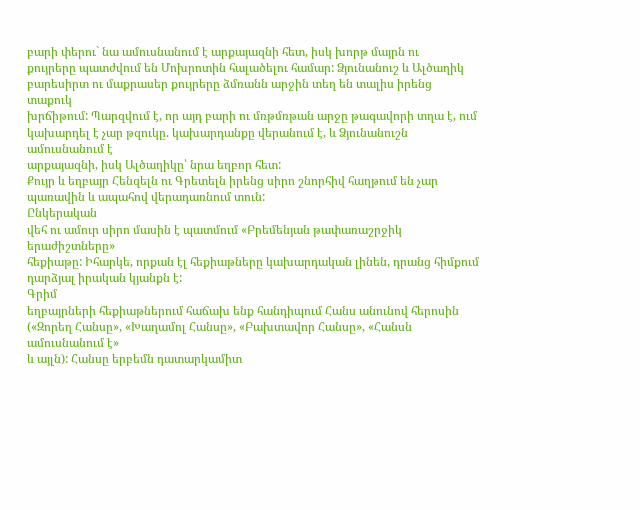բարի փերու` նա ամուսնանում է արքայազնի հետ, իսկ խորթ մայրն ու
քույրերը պատժվում են Մոխրոտին հալածելու համար: Ձյունանուշ և Ալծաղիկ
բարեսիրտ ու մաքրասեր քույրերը ձմռանն արջին տեղ են տալիս իրենց տաքուկ
խրճիթում: Պարզվում է, որ այդ բարի ու մռթմռթան արջը թագավորի տղա է, ում
կախարդել է չար թզուկը. կախարդանքը վերանում է, և Ձյունանուշն ամուսնանում է
արքայազնի, իսկ Ալծաղիկը՝ նրա եղբոր հետ:
Քույր և եղբայր Հենզելն ու Գրետելն իրենց սիրո շնորհիվ հաղթում են չար պառավին և ապահով վերադառնում տուն:
Ընկերական
վեհ ու ամուր սիրո մասին է պատմում «Բրեմենյան թափառաշրջիկ երաժիշտները»
հեքիաթը: Իհարկե, որքան էլ հեքիաթները կախարդական լինեն, դրանց հիմքում
դարձյալ իրական կյանքն է:
Գրիմ
եղբայրների հեքիաթներում հաճախ ենք հանդիպում Հանս անունով հերոսին
(«Զորեղ Հանսը», «Խաղամոլ Հանսը», «Բախտավոր Հանսը», «Հանսն ամուսնանում է»
և այլն): Հանսը երբեմն դատարկամիտ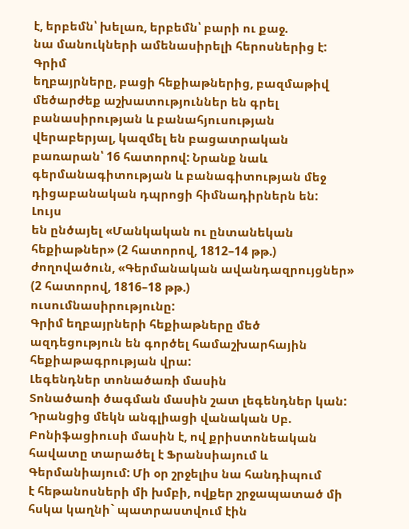է, երբեմն՝ խելառ, երբեմն՝ բարի ու քաջ.
նա մանուկների ամենասիրելի հերոսներից է:
Գրիմ
եղբայրները, բացի հեքիաթներից, բազմաթիվ մեծարժեք աշխատություններ են գրել
բանասիրության և բանահյուսության վերաբերյալ, կազմել են բացատրական
բառարան՝ 16 հատորով: Նրանք նաև գերմանագիտության և բանագիտության մեջ
դիցաբանական դպրոցի հիմնադիրներն են:
Լույս
են ընծայել «Մանկական ու ընտանեկան հեքիաթներ» (2 հատորով, 1812–14 թթ.)
ժողովածուն, «Գերմանական ավանդազրույցներ» (2 հատորով, 1816–18 թթ.)
ուսումնասիրությունը:
Գրիմ եղբայրների հեքիաթները մեծ ազդեցություն են գործել համաշխարհային հեքիաթագրության վրա:
Լեգենդներ տոնածառի մասին
Տոնածառի ծագման մասին շատ լեգենդներ կան:
Դրանցից մեկն անգլիացի վանական Սբ. Բոնիֆացիուսի մասին է, ով քրիստոնեական
հավատը տարածել է Ֆրանսիայում և Գերմանիայում: Մի օր շրջելիս նա հանդիպում
է հեթանոսների մի խմբի, ովքեր շրջապատած մի հսկա կաղնի` պատրաստվում էին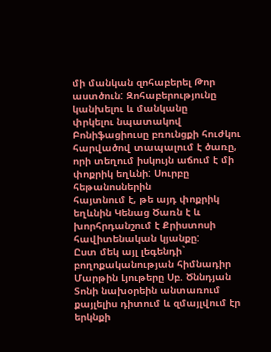մի մանկան զոհաբերել Թոր աստծուն: Զոհաբերությունը կանխելու և մանկանը
փրկելու նպատակով Բոնիֆացիուսը բռունցքի հուժկու հարվածով տապալում է ծառը,
որի տեղում իսկույն աճում է մի փոքրիկ եղևնի: Սուրբը հեթանոսներին
հայտնում է, թե այդ փոքրիկ եղևնին Կենաց Ծառն է և խորհրդանշում է Քրիստոսի
հավիտենական կյանքը:
Ըստ մեկ այլ լեգենդի` բողոքականության հիմնադիր Մարթին Լյութերը Սբ. Ծննդյան Տոնի նախօրեին անտառում քայլելիս դիտում և զմայլվում էր երկնքի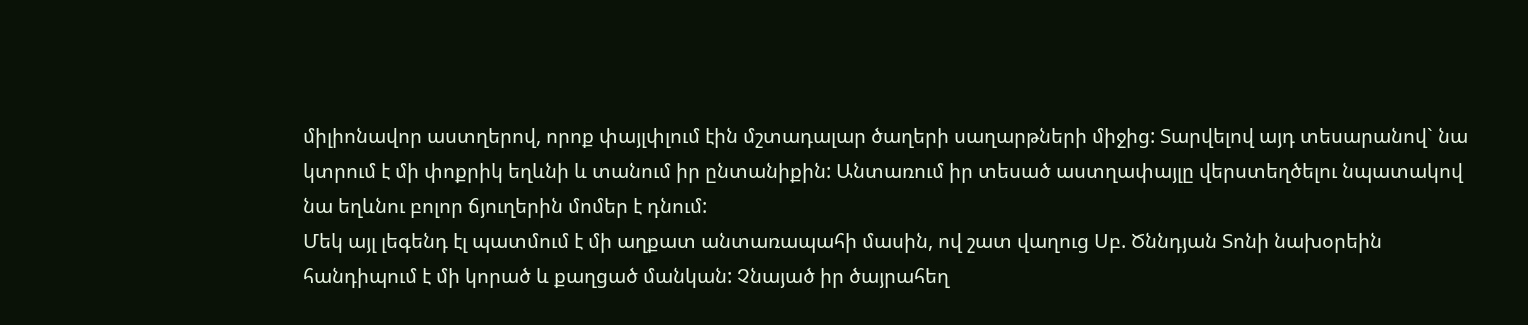միլիոնավոր աստղերով, որոք փայլփլում էին մշտադալար ծաղերի սաղարթների միջից: Տարվելով այդ տեսարանով` նա կտրում է մի փոքրիկ եղևնի և տանում իր ընտանիքին: Անտառում իր տեսած աստղափայլը վերստեղծելու նպատակով նա եղևնու բոլոր ճյուղերին մոմեր է դնում:
Մեկ այլ լեգենդ էլ պատմում է մի աղքատ անտառապահի մասին, ով շատ վաղուց Սբ. Ծննդյան Տոնի նախօրեին հանդիպում է մի կորած և քաղցած մանկան: Չնայած իր ծայրահեղ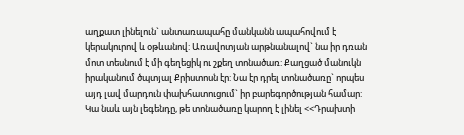աղքատ լինելուն` անտառապահը մանկանն ապահովում է կերակուրով և օթևանով: Առավոտյան արթնանալով` նա իր դռան մոտ տեսնում է մի գեղեցիկ ու շքեղ տոնածառ: Քաղցած մանուկն իրականում ծպտյալ Քրիստոսն էր: Նա էր դրել տոնածառը` որպես այդ լավ մարդուն փախհատուցում` իր բարեգործության համար:
Կա նաև այն լեգենդը, թե տոնածառը կարող է լինել <<Դրախտի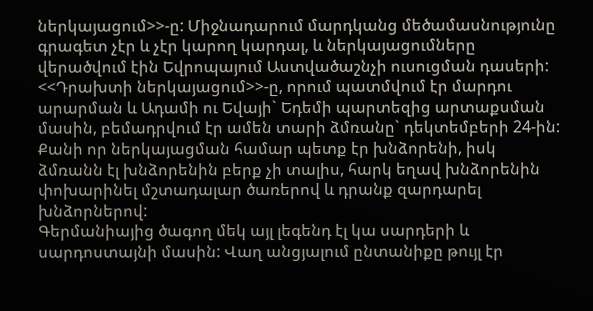ներկայացում>>-ը: Միջնադարում մարդկանց մեծամասնությունը գրագետ չէր և չէր կարող կարդալ, և ներկայացումները վերածվում էին Եվրոպայում Աստվածաշնչի ուսուցման դասերի: <<Դրախտի ներկայացում>>-ը, որում պատմվում էր մարդու արարման և Ադամի ու Եվայի` Եդեմի պարտեզից արտաքսման մասին, բեմադրվում էր ամեն տարի ձմռանը` դեկտեմբերի 24-ին: Քանի որ ներկայացման համար պետք էր խնձորենի, իսկ ձմռանն էլ խնձորենին բերք չի տալիս, հարկ եղավ խնձորենին փոխարինել մշտադալար ծառերով և դրանք զարդարել խնձորներով:
Գերմանիայից ծագող մեկ այլ լեգենդ էլ կա սարդերի և սարդոստայնի մասին: Վաղ անցյալում ընտանիքը թույլ էր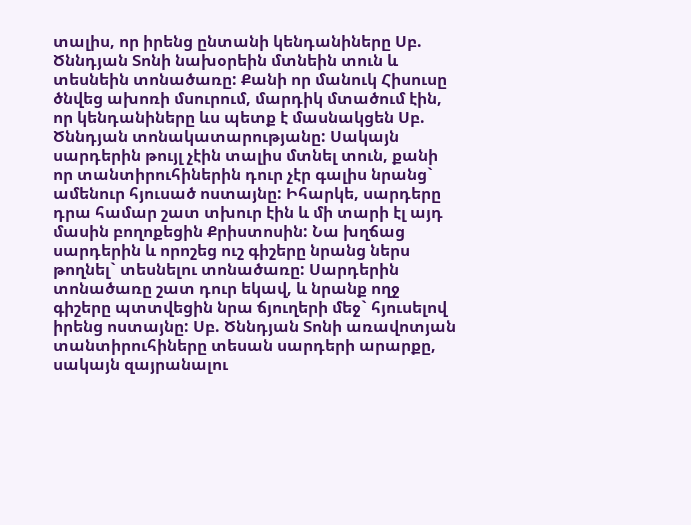տալիս, որ իրենց ընտանի կենդանիները Սբ. Ծննդյան Տոնի նախօրեին մտնեին տուն և տեսնեին տոնածառը: Քանի որ մանուկ Հիսուսը ծնվեց ախոռի մսուրում, մարդիկ մտածում էին, որ կենդանիները ևս պետք է մասնակցեն Սբ. Ծննդյան տոնակատարությանը: Սակայն սարդերին թույլ չէին տալիս մտնել տուն, քանի որ տանտիրուհիներին դուր չէր գալիս նրանց` ամենուր հյուսած ոստայնը: Իհարկե, սարդերը դրա համար շատ տխուր էին և մի տարի էլ այդ մասին բողոքեցին Քրիստոսին: Նա խղճաց սարդերին և որոշեց ուշ գիշերը նրանց ներս թողնել` տեսնելու տոնածառը: Սարդերին տոնածառը շատ դուր եկավ, և նրանք ողջ գիշերը պտտվեցին նրա ճյուղերի մեջ` հյուսելով իրենց ոստայնը: Սբ. Ծննդյան Տոնի առավոտյան տանտիրուհիները տեսան սարդերի արարքը, սակայն զայրանալու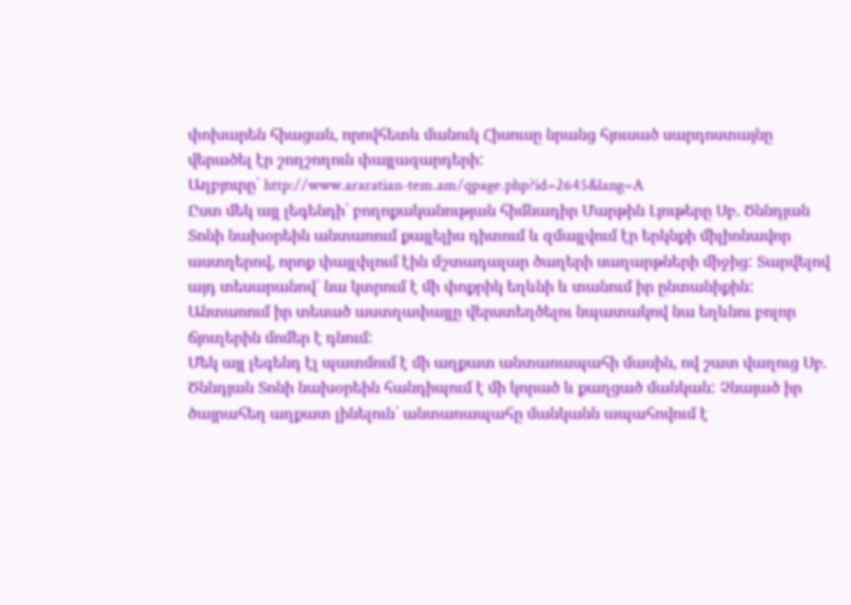փոխարեն հիացան, որովհետև մանուկ Հիսուսը նրանց հյուսած սարդոստայնը վերածել էր շողշողուն փայլազարդերի:
Աղբյուրը` http://www.araratian-tem.am/qpage.php?id=2645&lang=A
Ըստ մեկ այլ լեգենդի` բողոքականության հիմնադիր Մարթին Լյութերը Սբ. Ծննդյան Տոնի նախօրեին անտառում քայլելիս դիտում և զմայլվում էր երկնքի միլիոնավոր աստղերով, որոք փայլփլում էին մշտադալար ծաղերի սաղարթների միջից: Տարվելով այդ տեսարանով` նա կտրում է մի փոքրիկ եղևնի և տանում իր ընտանիքին: Անտառում իր տեսած աստղափայլը վերստեղծելու նպատակով նա եղևնու բոլոր ճյուղերին մոմեր է դնում:
Մեկ այլ լեգենդ էլ պատմում է մի աղքատ անտառապահի մասին, ով շատ վաղուց Սբ. Ծննդյան Տոնի նախօրեին հանդիպում է մի կորած և քաղցած մանկան: Չնայած իր ծայրահեղ աղքատ լինելուն` անտառապահը մանկանն ապահովում է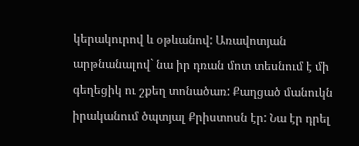կերակուրով և օթևանով: Առավոտյան արթնանալով` նա իր դռան մոտ տեսնում է մի գեղեցիկ ու շքեղ տոնածառ: Քաղցած մանուկն իրականում ծպտյալ Քրիստոսն էր: Նա էր դրել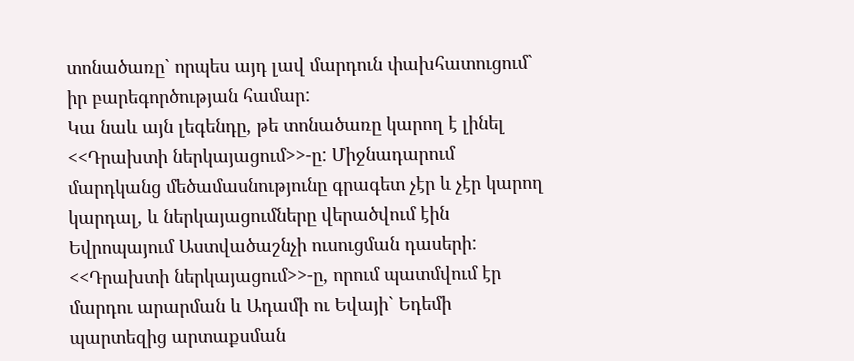տոնածառը` որպես այդ լավ մարդուն փախհատուցում` իր բարեգործության համար:
Կա նաև այն լեգենդը, թե տոնածառը կարող է լինել <<Դրախտի ներկայացում>>-ը: Միջնադարում մարդկանց մեծամասնությունը գրագետ չէր և չէր կարող կարդալ, և ներկայացումները վերածվում էին Եվրոպայում Աստվածաշնչի ուսուցման դասերի: <<Դրախտի ներկայացում>>-ը, որում պատմվում էր մարդու արարման և Ադամի ու Եվայի` Եդեմի պարտեզից արտաքսման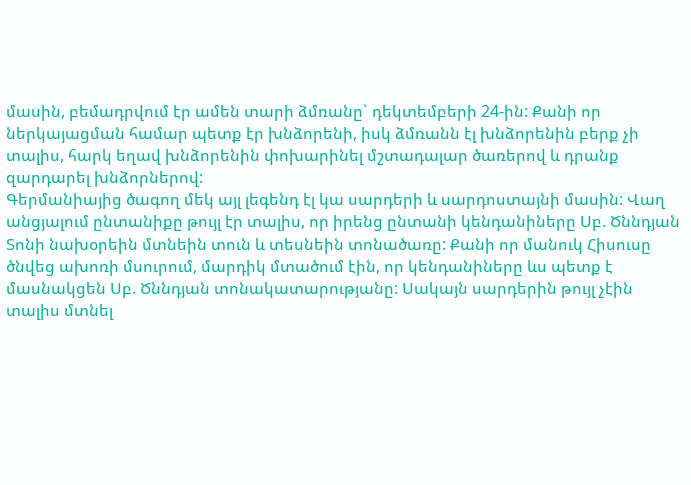մասին, բեմադրվում էր ամեն տարի ձմռանը` դեկտեմբերի 24-ին: Քանի որ ներկայացման համար պետք էր խնձորենի, իսկ ձմռանն էլ խնձորենին բերք չի տալիս, հարկ եղավ խնձորենին փոխարինել մշտադալար ծառերով և դրանք զարդարել խնձորներով:
Գերմանիայից ծագող մեկ այլ լեգենդ էլ կա սարդերի և սարդոստայնի մասին: Վաղ անցյալում ընտանիքը թույլ էր տալիս, որ իրենց ընտանի կենդանիները Սբ. Ծննդյան Տոնի նախօրեին մտնեին տուն և տեսնեին տոնածառը: Քանի որ մանուկ Հիսուսը ծնվեց ախոռի մսուրում, մարդիկ մտածում էին, որ կենդանիները ևս պետք է մասնակցեն Սբ. Ծննդյան տոնակատարությանը: Սակայն սարդերին թույլ չէին տալիս մտնել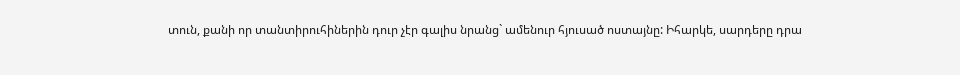տուն, քանի որ տանտիրուհիներին դուր չէր գալիս նրանց` ամենուր հյուսած ոստայնը: Իհարկե, սարդերը դրա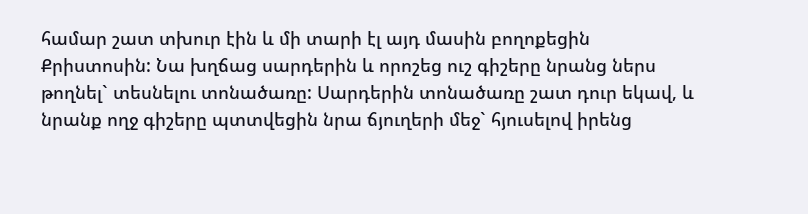համար շատ տխուր էին և մի տարի էլ այդ մասին բողոքեցին Քրիստոսին: Նա խղճաց սարդերին և որոշեց ուշ գիշերը նրանց ներս թողնել` տեսնելու տոնածառը: Սարդերին տոնածառը շատ դուր եկավ, և նրանք ողջ գիշերը պտտվեցին նրա ճյուղերի մեջ` հյուսելով իրենց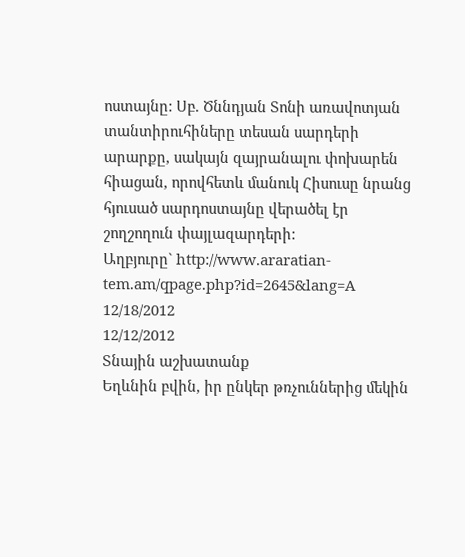ոստայնը: Սբ. Ծննդյան Տոնի առավոտյան տանտիրուհիները տեսան սարդերի արարքը, սակայն զայրանալու փոխարեն հիացան, որովհետև մանուկ Հիսուսը նրանց հյուսած սարդոստայնը վերածել էր շողշողուն փայլազարդերի:
Աղբյուրը` http://www.araratian-tem.am/qpage.php?id=2645&lang=A
12/18/2012
12/12/2012
Տնային աշխատանք
Եղևնին բվին, իր ընկեր թռչուններից մեկին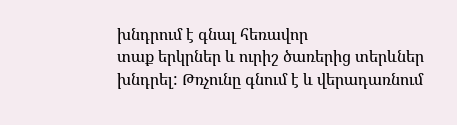խնդրում է գնալ հեռավոր
տաք երկրներ և ուրիշ ծառերից տերևներ խնդրել: Թռչունը գնում է և վերադառնում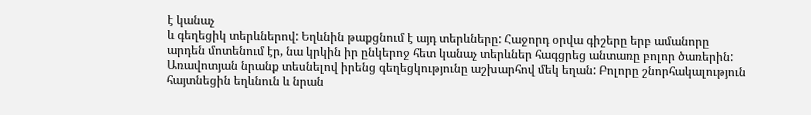է կանաչ
և գեղեցիկ տերևներով: Եղևնին թաքցնում է այդ տերևները: Հաջորդ օրվա գիշերը երբ ամանորը
արդեն մոտենում էր, նա կրկին իր ընկերոջ հետ կանաչ տերևներ հագցրեց անտառը բոլոր ծառերին:
Առավոտյան նրանք տեսնելով իրենց գեղեցկությունը աշխարհով մեկ եղան: Բոլորը շնորհակալություն
հայտնեցին եղևնուն և նրան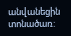անվանեցին տոնածառ: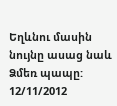Եղևնու մասին նույնը ասաց նաև Ձմեռ պապը:
12/11/2012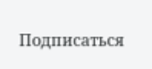Подписаться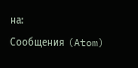на:
Сообщения (Atom)